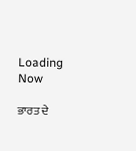Loading Now

ਭਾਰਤ ਦੇ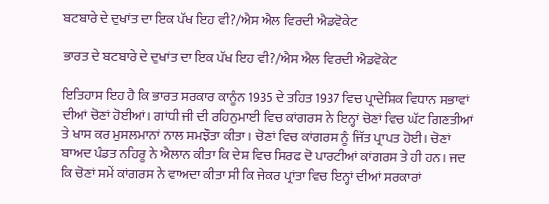ਬਟਬਾਰੇ ਦੇ ਦੁਖਾਂਤ ਦਾ ਇਕ ਪੱਖ ਇਹ ਵੀ?/ਐਸ ਐਲ ਵਿਰਦੀ ਐਡਵੋਕੇਟ

ਭਾਰਤ ਦੇ ਬਟਬਾਰੇ ਦੇ ਦੁਖਾਂਤ ਦਾ ਇਕ ਪੱਖ ਇਹ ਵੀ?/ਐਸ ਐਲ ਵਿਰਦੀ ਐਡਵੋਕੇਟ

ਇਤਿਹਾਸ ਇਹ ਹੈ ਕਿ ਭਾਰਤ ਸਰਕਾਰ ਕਾਨੂੰਨ 1935 ਦੇ ਤਹਿਤ 1937 ਵਿਚ ਪ੍ਰਾਦੇਸ਼ਿਕ ਵਿਧਾਨ ਸਭਾਵਾਂ ਦੀਆਂ ਚੋਣਾਂ ਹੋਈਆਂ। ਗਾਂਧੀ ਜੀ ਦੀ ਰਹਿਨੁਮਾਈ ਵਿਚ ਕਾਂਗਰਸ ਨੇ ਇਨ੍ਹਾਂ ਚੋਣਾਂ ਵਿਚ ਘੱਟ ਗਿਣਤੀਆਂ ਤੇ ਖਾਸ ਕਰ ਮੁਸਲਮਾਨਾਂ ਨਾਲ ਸਮਝੌਤਾ ਕੀਤਾ। ਚੋਣਾਂ ਵਿਚ ਕਾਂਗਰਸ ਨੂੰ ਜਿੱਤ ਪ੍ਰਾਪਤ ਹੋਈ। ਚੋਣਾਂ ਬਾਅਦ ਪੰਡਤ ਨਹਿਰੂ ਨੇ ਐਲਾਨ ਕੀਤਾ ਕਿ ਦੇਸ਼ ਵਿਚ ਸਿਰਫ ਦੋ ਪਾਰਟੀਆਂ ਕਾਂਗਰਸ ਤੇ ਹੀ ਹਨ। ਜਦ ਕਿ ਚੋਣਾਂ ਸਮੇਂ ਕਾਂਗਰਸ ਨੇ ਵਾਅਦਾ ਕੀਤਾ ਸੀ ਕਿ ਜੇਕਰ ਪ੍ਰਾਂਤਾ ਵਿਚ ਇਨ੍ਹਾਂ ਦੀਆਂ ਸਰਕਾਰਾਂ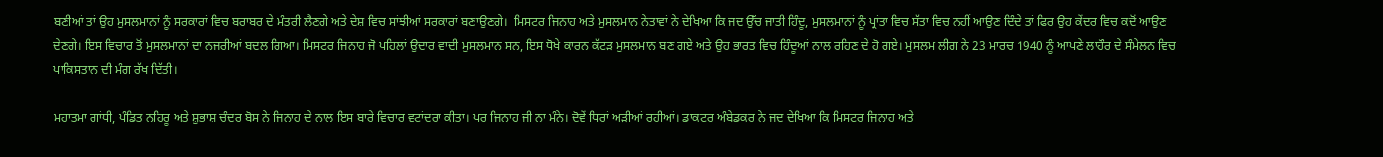ਬਣੀਆਂ ਤਾਂ ਉਹ ਮੁਸਲਮਾਨਾਂ ਨੂੰ ਸਰਕਾਰਾਂ ਵਿਚ ਬਰਾਬਰ ਦੇ ਮੰਤਰੀ ਲੈਣਗੇ ਅਤੇ ਦੇਸ਼ ਵਿਚ ਸਾਂਝੀਆਂ ਸਰਕਾਰਾਂ ਬਣਾਉਣਗੇ।  ਮਿਸਟਰ ਜਿਨਾਹ ਅਤੇ ਮੁਸਲਮਾਨ ਨੇਤਾਵਾਂ ਨੇ ਦੇਖਿਆ ਕਿ ਜਦ ਉੱਚ ਜਾਤੀ ਹਿੰਦੂ, ਮੁਸਲਮਾਨਾਂ ਨੂੰ ਪ੍ਰਾਂਤਾ ਵਿਚ ਸੱਤਾ ਵਿਚ ਨਹੀਂ ਆਉਣ ਦਿੰਦੇ ਤਾਂ ਫਿਰ ਉਹ ਕੇਂਦਰ ਵਿਚ ਕਦੋਂ ਆਉਣ ਦੇਣਗੇ। ਇਸ ਵਿਚਾਰ ਤੋਂ ਮੁਸਲਮਾਨਾਂ ਦਾ ਨਜਰੀਆਂ ਬਦਲ ਗਿਆ। ਮਿਸਟਰ ਜਿਨਾਹ ਜੋ ਪਹਿਲਾਂ ਉਦਾਰ ਵਾਦੀ ਮੁਸਲਮਾਨ ਸਨ, ਇਸ ਧੋਖੇ ਕਾਰਨ ਕੱਟੜ ਮੁਸਲਮਾਨ ਬਣ ਗਏ ਅਤੇ ਉਹ ਭਾਰਤ ਵਿਚ ਹਿੰਦੂਆਂ ਨਾਲ ਰਹਿਣ ਦੇ ਹੋ ਗਏ। ਮੁਸਲਮ ਲੀਗ ਨੇ 23 ਮਾਰਚ 1940 ਨੂੰ ਆਪਣੇ ਲਾਹੌਰ ਦੇ ਸੰਮੇਲਨ ਵਿਚ ਪਾਕਿਸਤਾਨ ਦੀ ਮੰਗ ਰੱਖ ਦਿੱਤੀ।

ਮਹਾਤਮਾ ਗਾਂਧੀ, ਪੰਡਿਤ ਨਹਿਰੂ ਅਤੇ ਸ਼ੁਭਾਸ਼ ਚੰਦਰ ਬੋਸ ਨੇ ਜਿਨਾਹ ਦੇ ਨਾਲ ਇਸ ਬਾਰੇ ਵਿਚਾਰ ਵਟਾਂਦਰਾ ਕੀਤਾ। ਪਰ ਜਿਨਾਹ ਜੀ ਨਾ ਮੰਨੇ। ਦੋਵੇਂ ਧਿਰਾਂ ਅੜੀਆਂ ਰਹੀਆਂ। ਡਾਕਟਰ ਅੰਬੇਡਕਰ ਨੇ ਜਦ ਦੇਖਿਆ ਕਿ ਮਿਸਟਰ ਜਿਨਾਹ ਅਤੇ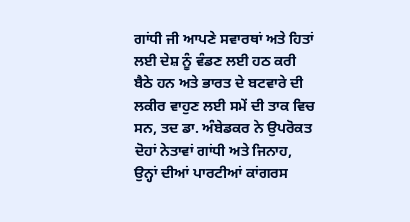ਗਾਂਧੀ ਜੀ ਆਪਣੇ ਸਵਾਰਥਾਂ ਅਤੇ ਹਿਤਾਂ ਲਈ ਦੇਸ਼ ਨੂੰ ਵੰਡਣ ਲਈ ਹਠ ਕਰੀ ਬੈਠੇ ਹਨ ਅਤੇ ਭਾਰਤ ਦੇ ਬਟਵਾਰੇ ਦੀ ਲਕੀਰ ਵਾਹੁਣ ਲਈ ਸਮੇਂ ਦੀ ਤਾਕ ਵਿਚ ਸਨ, ਤਦ ਡਾ. ਅੰਬੇਡਕਰ ਨੇ ਉਪਰੋਕਤ ਦੋਹਾਂ ਨੇਤਾਵਾਂ ਗਾਂਧੀ ਅਤੇ ਜਿਨਾਹ, ਉਨ੍ਹਾਂ ਦੀਆਂ ਪਾਰਟੀਆਂ ਕਾਂਗਰਸ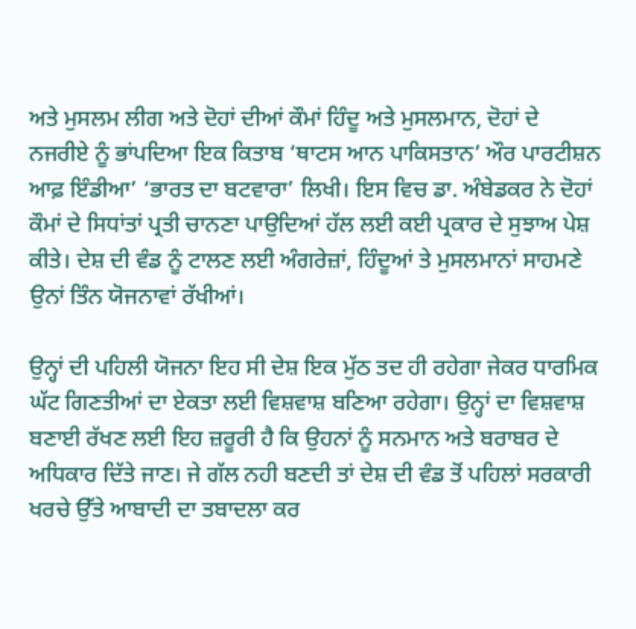ਅਤੇ ਮੁਸਲਮ ਲੀਗ ਅਤੇ ਦੋਹਾਂ ਦੀਆਂ ਕੌਮਾਂ ਹਿੰਦੂ ਅਤੇ ਮੁਸਲਮਾਨ, ਦੋਹਾਂ ਦੇ ਨਜਰੀਏ ਨੂੰ ਭਾਂਪਦਿਆ ਇਕ ਕਿਤਾਬ ‘ਥਾਟਸ ਆਨ ਪਾਕਿਸਤਾਨ’ ਔਰ ਪਾਰਟੀਸ਼ਨ ਆਫ਼ ਇੰਡੀਆ’ ‘ਭਾਰਤ ਦਾ ਬਟਵਾਰਾ’ ਲਿਖੀ। ਇਸ ਵਿਚ ਡਾ. ਅੰਬੇਡਕਰ ਨੇ ਦੋਹਾਂ ਕੌਮਾਂ ਦੇ ਸਿਧਾਂਤਾਂ ਪ੍ਰਤੀ ਚਾਨਣਾ ਪਾਉਦਿਆਂ ਹੱਲ ਲਈ ਕਈ ਪ੍ਰਕਾਰ ਦੇ ਸੁਝਾਅ ਪੇਸ਼ ਕੀਤੇ। ਦੇਸ਼ ਦੀ ਵੰਡ ਨੂੰ ਟਾਲਣ ਲਈ ਅੰਗਰੇਜ਼ਾਂ, ਹਿੰਦੂਆਂ ਤੇ ਮੁਸਲਮਾਨਾਂ ਸਾਹਮਣੇ ਉਨਾਂ ਤਿੰਨ ਯੋਜਨਾਵਾਂ ਰੱਖੀਆਂ।

ਉਨ੍ਹਾਂ ਦੀ ਪਹਿਲੀ ਯੋਜਨਾ ਇਹ ਸੀ ਦੇਸ਼ ਇਕ ਮੁੱਠ ਤਦ ਹੀ ਰਹੇਗਾ ਜੇਕਰ ਧਾਰਮਿਕ ਘੱਟ ਗਿਣਤੀਆਂ ਦਾ ਏਕਤਾ ਲਈ ਵਿਸ਼ਵਾਸ਼ ਬਣਿਆ ਰਹੇਗਾ। ਉਨ੍ਹਾਂ ਦਾ ਵਿਸ਼ਵਾਸ਼ ਬਣਾਈ ਰੱਖਣ ਲਈ ਇਹ ਜ਼ਰੂਰੀ ਹੈ ਕਿ ਉਹਨਾਂ ਨੂੰ ਸਨਮਾਨ ਅਤੇ ਬਰਾਬਰ ਦੇ ਅਧਿਕਾਰ ਦਿੱਤੇ ਜਾਣ। ਜੇ ਗੱਲ ਨਹੀ ਬਣਦੀ ਤਾਂ ਦੇਸ਼ ਦੀ ਵੰਡ ਤੋਂ ਪਹਿਲਾਂ ਸਰਕਾਰੀ ਖਰਚੇ ਉੱਤੇ ਆਬਾਦੀ ਦਾ ਤਬਾਦਲਾ ਕਰ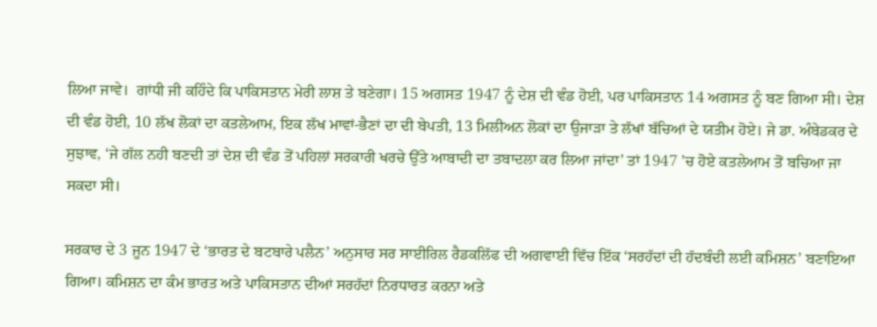ਲਿਆ ਜਾਵੇ।  ਗਾਂਧੀ ਜੀ ਕਹਿੰਦੇ ਕਿ ਪਾਕਿਸਤਾਨ ਮੇਰੀ ਲਾਸ਼ ਤੇ ਬਣੇਗਾ। 15 ਅਗਸਤ 1947 ਨੂੰ ਦੇਸ਼ ਦੀ ਵੰਡ ਹੋਈ, ਪਰ ਪਾਕਿਸਤਾਨ 14 ਅਗਸਤ ਨੂੰ ਬਣ ਗਿਆ ਸੀ। ਦੇਸ਼ ਦੀ ਵੰਡ ਹੋਈ, 10 ਲੱਖ ਲੋਕਾਂ ਦਾ ਕਤਲੇਆਮ, ਇਕ ਲੱਖ ਮਾਵਾਂ-ਭੈਣਾਂ ਦਾ ਦੀ ਬੇਪਤੀ, 13 ਮਿਲੀਅਨ ਲੋਕਾਂ ਦਾ ਉਜਾੜਾ ਤੇ ਲੱਖਾਂ ਬੱਚਿਆਂ ਦੇ ਯਤੀਮ ਹੋਏ। ਜੇ ਡਾ. ਅੰਬੇਡਕਰ ਦੇ ਸੁਝਾਵ, ‘ਜੇ ਗੱਲ ਨਹੀ ਬਣਦੀ ਤਾਂ ਦੇਸ਼ ਦੀ ਵੰਡ ਤੋਂ ਪਹਿਲਾਂ ਸਰਕਾਰੀ ਖਰਚੇ ਉੱਤੇ ਆਬਾਦੀ ਦਾ ਤਬਾਦਲਾ ਕਰ ਲਿਆ ਜਾਂਦਾ’ ਤਾਂ 1947 ’ਚ ਹੋਏ ਕਤਲੇਆਮ ਤੋਂ ਬਚਿਆ ਜਾ ਸਕਦਾ ਸੀ।

ਸਰਕਾਰ ਦੇ 3 ਜੂਨ 1947 ਦੇ ‘ਭਾਰਤ ਦੇ ਬਟਬਾਰੇ ਪਲੈਨ’ ਅਨੁਸਾਰ ਸਰ ਸਾਈਰਿਲ ਰੈਡਕਲਿੱਫ ਦੀ ਅਗਵਾਈ ਵਿੱਚ ਇੱਕ ‘ਸਰਹੱਦਾਂ ਦੀ ਹੱਦਬੰਦੀ ਲਈ ਕਮਿਸ਼ਨ’ ਬਣਾਇਆ ਗਿਆ। ਕਮਿਸ਼ਨ ਦਾ ਕੰਮ ਭਾਰਤ ਅਤੇ ਪਾਕਿਸਤਾਨ ਦੀਆਂ ਸਰਹੱਦਾਂ ਨਿਰਧਾਰਤ ਕਰਨਾ ਅਤੇ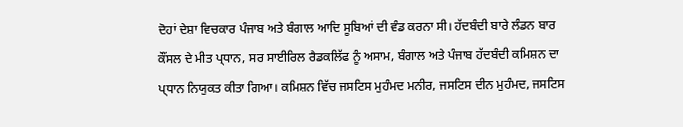ਦੋਹਾਂ ਦੇਸ਼ਾ ਵਿਚਕਾਰ ਪੰਜਾਬ ਅਤੇ ਬੰਗਾਲ ਆਦਿ ਸੂਬਿਆਂ ਦੀ ਵੰਡ ਕਰਨਾ ਸੀ। ਹੱਦਬੰਦੀ ਬਾਰੇ ਲੰਡਨ ਬਾਰ ਕੌਂਸਲ ਦੇ ਮੀਤ ਪ੍ਧਾਨ, ਸਰ ਸਾਈਰਿਲ ਰੈਡਕਲਿੱਫ ਨੂੰ ਅਸਾਮ, ਬੰਗਾਲ ਅਤੇ ਪੰਜਾਬ ਹੱਦਬੰਦੀ ਕਮਿਸ਼ਨ ਦਾ ਪ੍ਧਾਨ ਨਿਯੁਕਤ ਕੀਤਾ ਗਿਆ। ਕਮਿਸ਼ਨ ਵਿੱਚ ਜਸਟਿਸ ਮੁਹੰਮਦ ਮਨੀਰ, ਜਸਟਿਸ ਦੀਨ ਮੁਹੰਮਦ, ਜਸਟਿਸ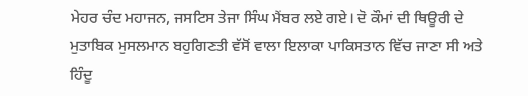ਮੇਹਰ ਚੰਦ ਮਹਾਜਨ, ਜਸਟਿਸ ਤੇਜਾ ਸਿੰਘ ਮੈਂਬਰ ਲਏ ਗਏ। ਦੋ ਕੌਮਾਂ ਦੀ ਥਿਊਰੀ ਦੇ ਮੁਤਾਬਿਕ ਮੁਸਲਮਾਨ ਬਹੁਗਿਣਤੀ ਵੱਸੋਂ ਵਾਲਾ ਇਲਾਕਾ ਪਾਕਿਸਤਾਨ ਵਿੱਚ ਜਾਣਾ ਸੀ ਅਤੇ ਹਿੰਦੂ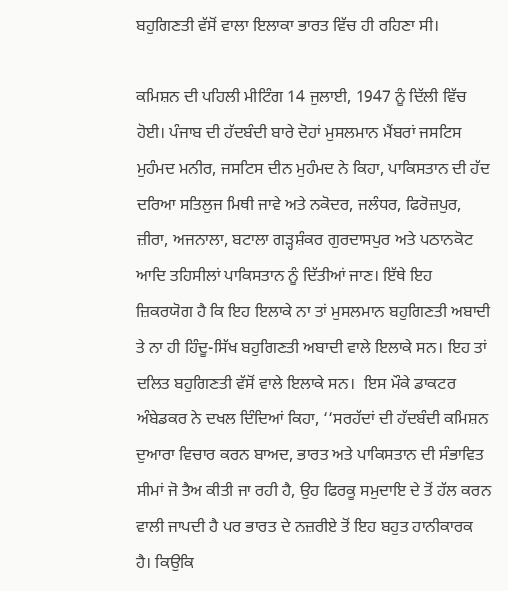ਬਹੁਗਿਣਤੀ ਵੱਸੋਂ ਵਾਲਾ ਇਲਾਕਾ ਭਾਰਤ ਵਿੱਚ ਹੀ ਰਹਿਣਾ ਸੀ।

ਕਮਿਸ਼ਨ ਦੀ ਪਹਿਲੀ ਮੀਟਿੰਗ 14 ਜੁਲਾਈ, 1947 ਨੂੰ ਦਿੱਲੀ ਵਿੱਚ ਹੋਈ। ਪੰਜਾਬ ਦੀ ਹੱਦਬੰਦੀ ਬਾਰੇ ਦੋਹਾਂ ਮੁਸਲਮਾਨ ਮੈਂਬਰਾਂ ਜਸਟਿਸ ਮੁਹੰਮਦ ਮਨੀਰ, ਜਸਟਿਸ ਦੀਨ ਮੁਹੰਮਦ ਨੇ ਕਿਹਾ, ਪਾਕਿਸਤਾਨ ਦੀ ਹੱਦ ਦਰਿਆ ਸਤਿਲੁਜ ਮਿਥੀ ਜਾਵੇ ਅਤੇ ਨਕੋਦਰ, ਜਲੰਧਰ, ਫਿਰੋਜ਼ਪੁਰ, ਜ਼ੀਰਾ, ਅਜਨਾਲਾ, ਬਟਾਲਾ ਗੜ੍ਹਸ਼ੰਕਰ ਗੁਰਦਾਸਪੁਰ ਅਤੇ ਪਠਾਨਕੋਟ ਆਦਿ ਤਹਿਸੀਲਾਂ ਪਾਕਿਸਤਾਨ ਨੂੰ ਦਿੱਤੀਆਂ ਜਾਣ। ਇੱਥੇ ਇਹ ਜ਼ਿਕਰਯੋਗ ਹੈ ਕਿ ਇਹ ਇਲਾਕੇ ਨਾ ਤਾਂ ਮੁਸਲਮਾਨ ਬਹੁਗਿਣਤੀ ਅਬਾਦੀ ਤੇ ਨਾ ਹੀ ਹਿੰਦੂ-ਸਿੱਖ ਬਹੁਗਿਣਤੀ ਅਬਾਦੀ ਵਾਲੇ ਇਲਾਕੇ ਸਨ। ਇਹ ਤਾਂ ਦਲਿਤ ਬਹੁਗਿਣਤੀ ਵੱਸੋਂ ਵਾਲੇ ਇਲਾਕੇ ਸਨ।  ਇਸ ਮੌਕੇ ਡਾਕਟਰ ਅੰਬੇਡਕਰ ਨੇ ਦਖਲ ਦਿੰਦਿਆਂ ਕਿਹਾ, ‘‘ਸਰਹੱਦਾਂ ਦੀ ਹੱਦਬੰਦੀ ਕਮਿਸ਼ਨ ਦੁਆਰਾ ਵਿਚਾਰ ਕਰਨ ਬਾਅਦ, ਭਾਰਤ ਅਤੇ ਪਾਕਿਸਤਾਨ ਦੀ ਸੰਭਾਵਿਤ ਸੀਮਾਂ ਜੋ ਤੈਅ ਕੀਤੀ ਜਾ ਰਹੀ ਹੈ, ਉਹ ਫਿਰਕੂ ਸਮੁਦਾਇ ਦੇ ਤੋਂ ਹੱਲ ਕਰਨ ਵਾਲੀ ਜਾਪਦੀ ਹੈ ਪਰ ਭਾਰਤ ਦੇ ਨਜ਼ਰੀਏ ਤੋਂ ਇਹ ਬਹੁਤ ਹਾਨੀਕਾਰਕ ਹੈ। ਕਿਉਕਿ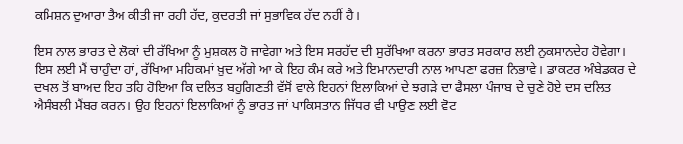ਕਮਿਸ਼ਨ ਦੁਆਰਾ ਤੈਅ ਕੀਤੀ ਜਾ ਰਹੀ ਹੱਦ, ਕੁਦਰਤੀ ਜਾਂ ਸੁਭਾਵਿਕ ਹੱਦ ਨਹੀਂ ਹੈ।

ਇਸ ਨਾਲ ਭਾਰਤ ਦੇ ਲੋਕਾਂ ਦੀ ਰੱਖਿਆ ਨੂੰ ਮੁਸ਼ਕਲ ਹੋ ਜਾਵੇਗਾ ਅਤੇ ਇਸ ਸਰਹੱਦ ਦੀ ਸੁਰੱਖਿਆ ਕਰਨਾ ਭਾਰਤ ਸਰਕਾਰ ਲਈ ਨੁਕਸਾਨਦੇਹ ਹੋਵੇਗਾ। ਇਸ ਲਈ ਮੈਂ ਚਾਹੁੰਦਾ ਹਾਂ, ਰੱਖਿਆ ਮਹਿਕਮਾਂ ਖ਼ੁਦ ਅੱਗੇ ਆ ਕੇ ਇਹ ਕੰਮ ਕਰੇ ਅਤੇ ਇਮਾਨਦਾਰੀ ਨਾਲ ਆਪਣਾ ਫਰਜ਼ ਨਿਭਾਵੇ। ਡਾਕਟਰ ਅੰਬੇਡਕਰ ਦੇ ਦਖਲ ਤੋਂ ਬਾਅਦ ਇਹ ਤਹਿ ਹੋਇਆ ਕਿ ਦਲਿਤ ਬਹੁਗਿਣਤੀ ਵੱਸੋਂ ਵਾਲੇ ਇਹਨਾਂ ਇਲਾਕਿਆਂ ਦੇ ਝਗੜੇ ਦਾ ਫੈਸਲਾ ਪੰਜਾਬ ਦੇ ਚੁਣੇ ਹੋਏ ਦਸ ਦਲਿਤ ਐਸੰਬਲੀ ਮੈਂਬਰ ਕਰਨ। ਉਹ ਇਹਨਾਂ ਇਲਾਕਿਆਂ ਨੂੰ ਭਾਰਤ ਜਾਂ ਪਾਕਿਸਤਾਨ ਜਿੱਧਰ ਵੀ ਪਾਉਣ ਲਈ ਵੋਟ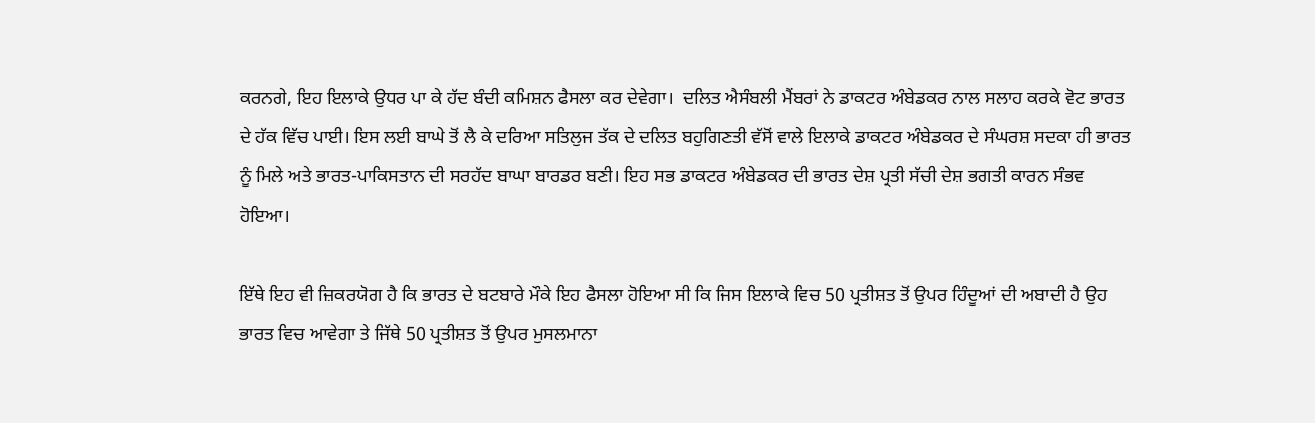ਕਰਨਗੇ, ਇਹ ਇਲਾਕੇ ਉਧਰ ਪਾ ਕੇ ਹੱਦ ਬੰਦੀ ਕਮਿਸ਼ਨ ਫੈਸਲਾ ਕਰ ਦੇਵੇਗਾ।  ਦਲਿਤ ਐਸੰਬਲੀ ਮੈਂਬਰਾਂ ਨੇ ਡਾਕਟਰ ਅੰਬੇਡਕਰ ਨਾਲ ਸਲਾਹ ਕਰਕੇ ਵੋਟ ਭਾਰਤ ਦੇ ਹੱਕ ਵਿੱਚ ਪਾਈ। ਇਸ ਲਈ ਬਾਘੇ ਤੋਂ ਲੈ ਕੇ ਦਰਿਆ ਸਤਿਲੁਜ ਤੱਕ ਦੇ ਦਲਿਤ ਬਹੁਗਿਣਤੀ ਵੱਸੋਂ ਵਾਲੇ ਇਲਾਕੇ ਡਾਕਟਰ ਅੰਬੇਡਕਰ ਦੇ ਸੰਘਰਸ਼ ਸਦਕਾ ਹੀ ਭਾਰਤ ਨੂੰ ਮਿਲੇ ਅਤੇ ਭਾਰਤ-ਪਾਕਿਸਤਾਨ ਦੀ ਸਰਹੱਦ ਬਾਘਾ ਬਾਰਡਰ ਬਣੀ। ਇਹ ਸਭ ਡਾਕਟਰ ਅੰਬੇਡਕਰ ਦੀ ਭਾਰਤ ਦੇਸ਼ ਪ੍ਰਤੀ ਸੱਚੀ ਦੇਸ਼ ਭਗਤੀ ਕਾਰਨ ਸੰਭਵ ਹੋਇਆ।

ਇੱਥੇ ਇਹ ਵੀ ਜ਼ਿਕਰਯੋਗ ਹੈ ਕਿ ਭਾਰਤ ਦੇ ਬਟਬਾਰੇ ਮੌਕੇ ਇਹ ਫੈਸਲਾ ਹੋਇਆ ਸੀ ਕਿ ਜਿਸ ਇਲਾਕੇ ਵਿਚ 50 ਪ੍ਰਤੀਸ਼ਤ ਤੋਂ ਉਪਰ ਹਿੰਦੂਆਂ ਦੀ ਅਬਾਦੀ ਹੈ ਉਹ ਭਾਰਤ ਵਿਚ ਆਵੇਗਾ ਤੇ ਜਿੱਥੇ 50 ਪ੍ਰਤੀਸ਼ਤ ਤੋਂ ਉਪਰ ਮੁਸਲਮਾਨਾ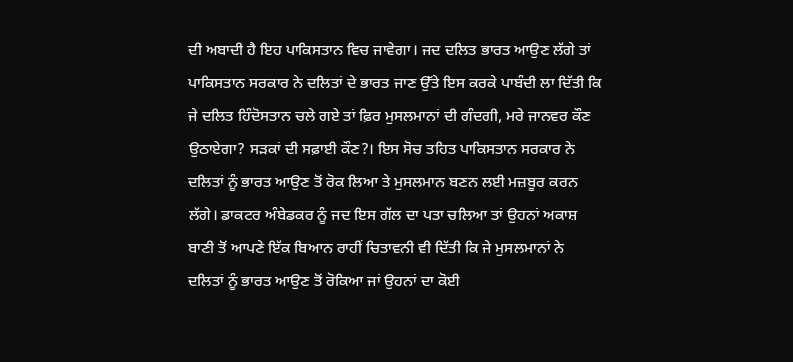ਦੀ ਅਬਾਦੀ ਹੈ ਇਹ ਪਾਕਿਸਤਾਨ ਵਿਚ ਜਾਵੇਗਾ। ਜਦ ਦਲਿਤ ਭਾਰਤ ਆਉਣ ਲੱਗੇ ਤਾਂ ਪਾਕਿਸਤਾਨ ਸਰਕਾਰ ਨੇ ਦਲਿਤਾਂ ਦੇ ਭਾਰਤ ਜਾਣ ਉੱਤੇ ਇਸ ਕਰਕੇ ਪਾਬੰਦੀ ਲਾ ਦਿੱਤੀ ਕਿ ਜੇ ਦਲਿਤ ਹਿੰਦੋਸਤਾਨ ਚਲੇ ਗਏ ਤਾਂ ਫ਼ਿਰ ਮੁਸਲਮਾਨਾਂ ਦੀ ਗੰਦਗੀ, ਮਰੇ ਜਾਨਵਰ ਕੌਣ ਉਠਾਏਗਾ? ਸੜਕਾਂ ਦੀ ਸਫ਼ਾਈ ਕੌਣ?। ਇਸ ਸੋਚ ਤਹਿਤ ਪਾਕਿਸਤਾਨ ਸਰਕਾਰ ਨੇ ਦਲਿਤਾਂ ਨੂੰ ਭਾਰਤ ਆਉਣ ਤੋਂ ਰੋਕ ਲਿਆ ਤੇ ਮੁਸਲਮਾਨ ਬਣਨ ਲਈ ਮਜ਼ਬੂਰ ਕਰਨ ਲੱਗੇ। ਡਾਕਟਰ ਅੰਬੇਡਕਰ ਨੂੰ ਜਦ ਇਸ ਗੱਲ ਦਾ ਪਤਾ ਚਲਿਆ ਤਾਂ ਉਹਨਾਂ ਅਕਾਸ਼ ਬਾਣੀ ਤੋਂ ਆਪਣੇ ਇੱਕ ਬਿਆਨ ਰਾਹੀਂ ਚਿਤਾਵਨੀ ਵੀ ਦਿੱਤੀ ਕਿ ਜੇ ਮੁਸਲਮਾਨਾਂ ਨੇ ਦਲਿਤਾਂ ਨੂੰ ਭਾਰਤ ਆਉਣ ਤੋਂ ਰੋਕਿਆ ਜਾਂ ਉਹਨਾਂ ਦਾ ਕੋਈ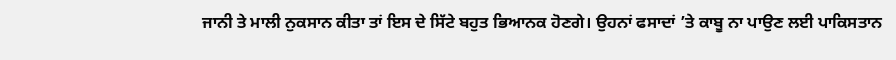ਜਾਨੀ ਤੇ ਮਾਲੀ ਨੁਕਸਾਨ ਕੀਤਾ ਤਾਂ ਇਸ ਦੇ ਸਿੱਟੇ ਬਹੁਤ ਭਿਆਨਕ ਹੋਣਗੇ। ਉਹਨਾਂ ਫਸਾਦਾਂ ’ਤੇ ਕਾਬੂ ਨਾ ਪਾਉਣ ਲਈ ਪਾਕਿਸਤਾਨ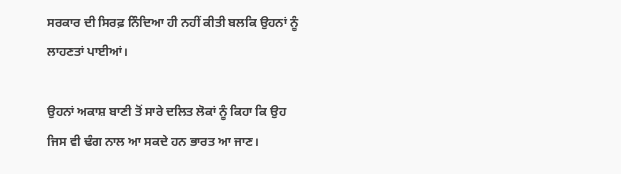ਸਰਕਾਰ ਦੀ ਸਿਰਫ਼ ਨਿੰਦਿਆ ਹੀ ਨਹੀਂ ਕੀਤੀ ਬਲਕਿ ਉਹਨਾਂ ਨੂੰ ਲਾਹਣਤਾਂ ਪਾਈਆਂ।

ਉਹਨਾਂ ਅਕਾਸ਼ ਬਾਣੀ ਤੋਂ ਸਾਰੇ ਦਲਿਤ ਲੋਕਾਂ ਨੂੰ ਕਿਹਾ ਕਿ ਉਹ ਜਿਸ ਵੀ ਢੰਗ ਨਾਲ ਆ ਸਕਦੇ ਹਨ ਭਾਰਤ ਆ ਜਾਣ।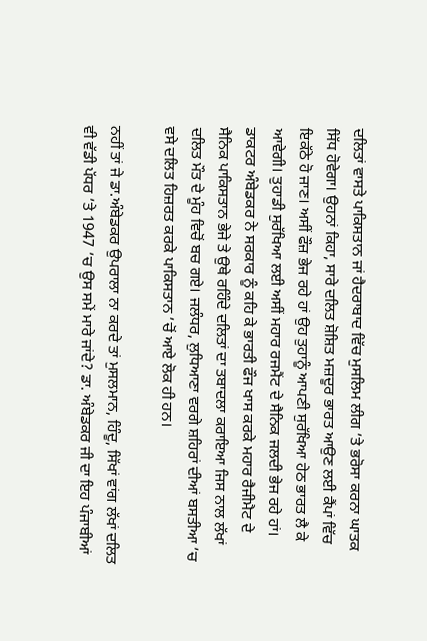ਦਲਿਤਾਂ ਵਾਸਤੇ ਪਾਕਿਸਤਾਨ ਜਾਂ ਹੈਦਰਾਬਾਦ ਵਿੱਚ ਮੁਸਲਿਮ ਲੀਗ ’ਤੇ ਭਰੋਸਾ ਕਰਨਾ ਘਾਤਕ ਸਿੱਧ ਹੋਵੇਗਾ। ਉਹਨਾਂ ਕਿਹਾ, ਸਾਰੇ ਦਲਿਤ ਸ਼ੋਸ਼ਿਤ ਮਜ਼ਦੂਰ ਭਾਰਤ ਆਉਣ ਲਈ ਕੈਂਪਾਂ ਵਿੱਚ ਇਕੱਠੇ ਹੋ ਜਾਣ। ਅਸੀਂ ਫੌਜ਼ ਭੇਜ ਰਹੇ ਹਾਂ ਉਹ ਤੁਹਾਨੂੰ ਆਪਣੀ ਸੁਰੱਖਿਆ ਹੇਠ ਭਾਰਤ ਲੈ ਕੇ ਆਵੇਗੀ। ਤੁਹਾਡੀ ਸੁਰੱਖਿਆ ਲਈ ਅਸੀਂ ਮਹਾਰ ਰਜਮੈਂਟ ਦੇ ਸੈਨਿਕ ਜਲਦੀ ਭੇਜ ਰਹੇ ਹਾਂ। ਡਾਕਟਰ ਅੰਬੇਡਕਰ ਨੇ ਸਰਕਾਰ ਨੂੰ ਕਹਿ ਕੇ ਭਾਰਤੀ ਫੌਜ ਖਾਸ ਕਰਕੇ ਮਹਾਰ ਰੈਜੀਮੈਟ ਦੇ ਸੈਨਿਕ ਪਾਕਿਸਤਾਨ ਭੇਜੇ ਤੇ ਉਥੇ ਰਹਿੰਦੇ ਦਲਿਤਾਂ ਦਾ ਤਬਾਦਲਾ ਕਰਾਇਆ ਜਿਸ ਨਾਲ ਲੱਖਾਂ ਦਲਿਤ ਮੌਤ ਦੇ ਮੂੰਹ ਵਿਚੋਂ ਬਚ ਗਏ। ਜਲੰਧਰ, ਲੁਧਿਆਣਾ ਵਰਗੇ ਸ਼ਹਿਰਾਂ ਦੀਆਂ ਬਸਤੀਆ ’ਚ ਵਸੇ ਦਲਿਤ ਹਿਜ਼ਰਤ ਕਰਕੇ ਪਾਕਿਸਤਾਨ ’ਚੋਂ ਆਏ ਲੋਕ ਹੀ ਹਨ।

ਨਹੀਂ ਤਾਂ ਜੇ ਡਾ.ਅੰਬੇਡਕਰ ਉਪਰਾਲਾ ਨਾ ਕਰਦੇ ਤਾਂ ਮੁਸਲਮਾਨ, ਹਿੰਦੂ, ਸਿੱਖਾਂ ਵਾਂਗ ਲੱਖਾਂ ਦਲਿਤ ਵੀ ਵੱਡੀ ਪੱਧਰ ’ਤੇ 1947 ’ਚ ਉਸ ਸਮੇਂ ਮਾਰੇ ਜਾਂਦੇ? ਡਾ. ਅੰਬੇਡਕਰ ਜੀ ਦਾ ਇਹ ਪੰਜਾਬੀਆਂ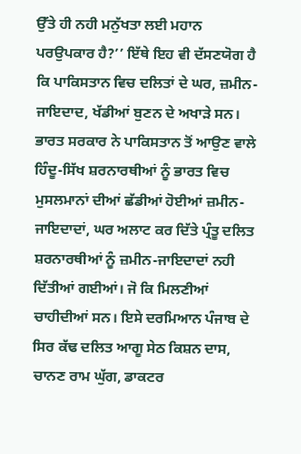ਉੱਤੇ ਹੀ ਨਹੀ ਮਨੁੱਖਤਾ ਲਈ ਮਹਾਨ ਪਰਉਪਕਾਰ ਹੈ?’’ ਇੱਥੇ ਇਹ ਵੀ ਦੱਸਣਯੋਗ ਹੈ ਕਿ ਪਾਕਿਸਤਾਨ ਵਿਚ ਦਲਿਤਾਂ ਦੇ ਘਰ, ਜ਼ਮੀਨ-ਜਾਇਦਾਦ, ਖੱਡੀਆਂ ਬੁਣਨ ਦੇ ਅਖਾੜੇ ਸਨ। ਭਾਰਤ ਸਰਕਾਰ ਨੇ ਪਾਕਿਸਤਾਨ ਤੋਂ ਆਉਣ ਵਾਲੇ ਹਿੰਦੂ-ਸਿੱਖ ਸ਼ਰਨਾਰਥੀਆਂ ਨੂੰ ਭਾਰਤ ਵਿਚ ਮੁਸਲਮਾਨਾਂ ਦੀਆਂ ਛੱਡੀਆਂ ਹੋਈਆਂ ਜ਼ਮੀਨ-ਜਾਇਦਾਦਾਂ, ਘਰ ਅਲਾਟ ਕਰ ਦਿੱਤੇ ਪ੍ਰੰਤੂ ਦਲਿਤ ਸ਼ਰਨਾਰਥੀਆਂ ਨੂੰ ਜ਼ਮੀਨ-ਜਾਇਦਾਦਾਂ ਨਹੀ ਦਿੱਤੀਆਂ ਗਈਆਂ। ਜੋ ਕਿ ਮਿਲਣੀਆਂ ਚਾਹੀਦੀਆਂ ਸਨ। ਇਸੇ ਦਰਮਿਆਨ ਪੰਜਾਬ ਦੇ ਸਿਰ ਕੱਢ ਦਲਿਤ ਆਗੂ ਸੇਠ ਕਿਸ਼ਨ ਦਾਸ, ਚਾਨਣ ਰਾਮ ਘੁੱਗ, ਡਾਕਟਰ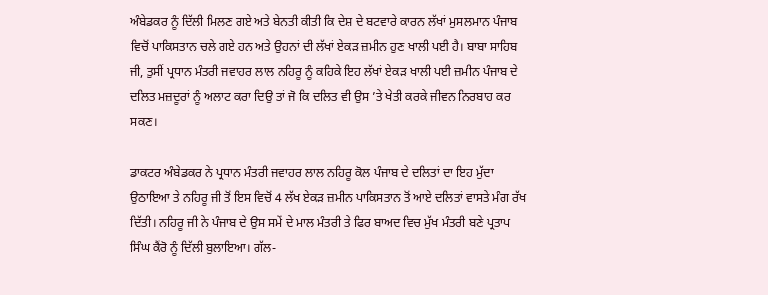ਅੰਬੇਡਕਰ ਨੂੰ ਦਿੱਲੀ ਮਿਲਣ ਗਏ ਅਤੇ ਬੇਨਤੀ ਕੀਤੀ ਕਿ ਦੇਸ਼ ਦੇ ਬਟਵਾਰੇ ਕਾਰਨ ਲੱਖਾਂ ਮੁਸਲਮਾਨ ਪੰਜਾਬ ਵਿਚੋਂ ਪਾਕਿਸਤਾਨ ਚਲੇ ਗਏ ਹਨ ਅਤੇ ਉਹਨਾਂ ਦੀ ਲੱਖਾਂ ਏਕੜ ਜ਼ਮੀਨ ਹੁਣ ਖਾਲੀ ਪਈ ਹੈ। ਬਾਬਾ ਸਾਹਿਬ ਜੀ, ਤੁਸੀਂ ਪ੍ਰਧਾਨ ਮੰਤਰੀ ਜਵਾਹਰ ਲਾਲ ਨਹਿਰੂ ਨੂੰ ਕਹਿਕੇ ਇਹ ਲੱਖਾਂ ਏਕੜ ਖਾਲੀ ਪਈ ਜ਼ਮੀਨ ਪੰਜਾਬ ਦੇ ਦਲਿਤ ਮਜ਼ਦੂਰਾਂ ਨੂੰ ਅਲਾਟ ਕਰਾ ਦਿਉ ਤਾਂ ਜੋ ਕਿ ਦਲਿਤ ਵੀ ਉਸ ’ਤੇ ਖੇਤੀ ਕਰਕੇ ਜੀਵਨ ਨਿਰਬਾਹ ਕਰ ਸਕਣ।

ਡਾਕਟਰ ਅੰਬੇਡਕਰ ਨੇ ਪ੍ਰਧਾਨ ਮੰਤਰੀ ਜਵਾਹਰ ਲਾਲ ਨਹਿਰੂ ਕੋਲ ਪੰਜਾਬ ਦੇ ਦਲਿਤਾਂ ਦਾ ਇਹ ਮੁੱਦਾ ਉਠਾਇਆ ਤੇ ਨਹਿਰੂ ਜੀ ਤੋਂ ਇਸ ਵਿਚੋਂ 4 ਲੱਖ ਏਕੜ ਜ਼ਮੀਨ ਪਾਕਿਸਤਾਨ ਤੋਂ ਆਏ ਦਲਿਤਾਂ ਵਾਸਤੇ ਮੰਗ ਰੱਖ ਦਿੱਤੀ। ਨਹਿਰੂ ਜੀ ਨੇ ਪੰਜਾਬ ਦੇ ਉਸ ਸਮੇਂ ਦੇ ਮਾਲ ਮੰਤਰੀ ਤੇ ਫਿਰ ਬਾਅਦ ਵਿਚ ਮੁੱਖ ਮੰਤਰੀ ਬਣੇ ਪ੍ਰਤਾਪ ਸਿੰਘ ਕੈਂਰੋ ਨੂੰ ਦਿੱਲੀ ਬੁਲਾਇਆ। ਗੱਲ-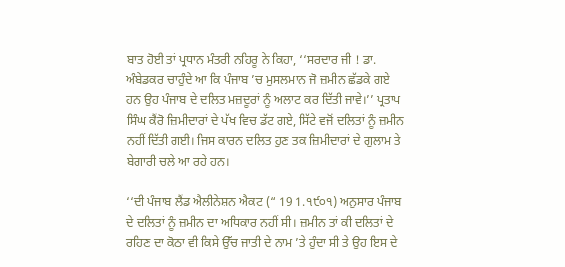ਬਾਤ ਹੋਈ ਤਾਂ ਪ੍ਰਧਾਨ ਮੰਤਰੀ ਨਹਿਰੂ ਨੇ ਕਿਹਾ, ‘‘ਸਰਦਾਰ ਜੀ ! ਡਾ. ਅੰਬੇਡਕਰ ਚਾਹੁੰਦੇ ਆ ਕਿ ਪੰਜਾਬ ’ਚ ਮੁਸਲਮਾਨ ਜੋ ਜ਼ਮੀਨ ਛੱਡਕੇ ਗਏ ਹਨ ਉਹ ਪੰਜਾਬ ਦੇ ਦਲਿਤ ਮਜ਼ਦੂਰਾਂ ਨੂੰ ਅਲਾਟ ਕਰ ਦਿੱਤੀ ਜਾਵੇ।’’ ਪ੍ਰਤਾਪ ਸਿੰਘ ਕੈਂਰੋ ਜ਼ਿਮੀਦਾਰਾਂ ਦੇ ਪੱਖ ਵਿਚ ਡੱਟ ਗਏ, ਸਿੱਟੇ ਵਜੋਂ ਦਲਿਤਾਂ ਨੂੰ ਜ਼ਮੀਨ ਨਹੀਂ ਦਿੱਤੀ ਗਈ। ਜਿਸ ਕਾਰਨ ਦਲਿਤ ਹੁਣ ਤਕ ਜ਼ਿਮੀਦਾਰਾਂ ਦੇ ਗੁਲਾਮ ਤੇ ਬੇਗਾਰੀ ਚਲੇ ਆ ਰਹੇ ਹਨ।

‘‘ਦੀ ਪੰਜਾਬ ਲੈਂਡ ਐਲੀਨੇਸ਼ਨ ਐਕਟ (“ 19 1.੧੯੦੧) ਅਨੁਸਾਰ ਪੰਜਾਬ ਦੇ ਦਲਿਤਾਂ ਨੂੰ ਜ਼ਮੀਨ ਦਾ ਅਧਿਕਾਰ ਨਹੀਂ ਸੀ। ਜ਼ਮੀਨ ਤਾਂ ਕੀ ਦਲਿਤਾਂ ਦੇ ਰਹਿਣ ਦਾ ਕੋਠਾ ਵੀ ਕਿਸੇ ਉੱਚ ਜਾਤੀ ਦੇ ਨਾਮ ’ਤੇ ਹੁੰਦਾ ਸੀ ਤੇ ਉਹ ਇਸ ਦੇ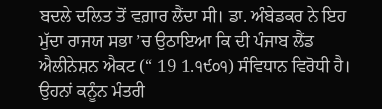ਬਦਲੇ ਦਲਿਤ ਤੋਂ ਵਗ਼ਾਰ ਲੈਂਦਾ ਸੀ। ਡਾ. ਅੰਬੇਡਕਰ ਨੇ ਇਹ ਮੁੱਦਾ ਰਾਜਯ ਸਭਾ ’ਚ ਉਠਾਇਆ ਕਿ ਦੀ ਪੰਜਾਬ ਲੈਂਡ ਐਲੀਨੇਸ਼ਨ ਐਕਟ (“ 19 1.੧੯੦੧) ਸੰਵਿਧਾਨ ਵਿਰੋਧੀ ਹੈ। ਉਹਨਾਂ ਕਨੂੰਨ ਮੰਤਰੀ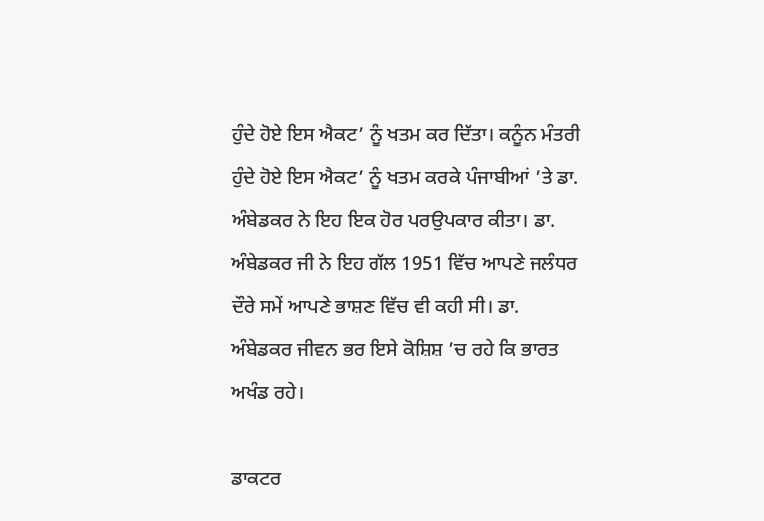ਹੁੰਦੇ ਹੋਏ ਇਸ ਐਕਟ’ ਨੂੰ ਖਤਮ ਕਰ ਦਿੱਤਾ। ਕਨੂੰਨ ਮੰਤਰੀ ਹੁੰਦੇ ਹੋਏ ਇਸ ਐਕਟ’ ਨੂੰ ਖਤਮ ਕਰਕੇ ਪੰਜਾਬੀਆਂ ’ਤੇ ਡਾ. ਅੰਬੇਡਕਰ ਨੇ ਇਹ ਇਕ ਹੋਰ ਪਰਉਪਕਾਰ ਕੀਤਾ। ਡਾ. ਅੰਬੇਡਕਰ ਜੀ ਨੇ ਇਹ ਗੱਲ 1951 ਵਿੱਚ ਆਪਣੇ ਜਲੰਧਰ ਦੌਰੇ ਸਮੇਂ ਆਪਣੇ ਭਾਸ਼ਣ ਵਿੱਚ ਵੀ ਕਹੀ ਸੀ। ਡਾ. ਅੰਬੇਡਕਰ ਜੀਵਨ ਭਰ ਇਸੇ ਕੋਸ਼ਿਸ਼ ’ਚ ਰਹੇ ਕਿ ਭਾਰਤ ਅਖੰਡ ਰਹੇ।

ਡਾਕਟਰ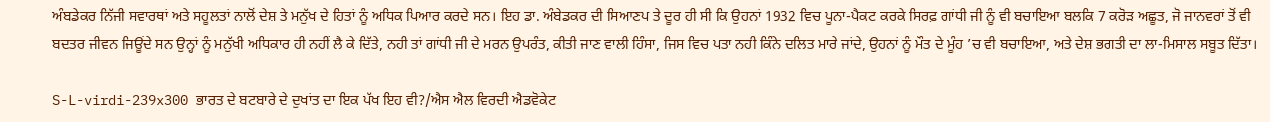ਅੰਬਡੇਕਰ ਨਿੱਜੀ ਸਵਾਰਥਾਂ ਅਤੇ ਸਹੂਲਤਾਂ ਨਾਲੋਂ ਦੇਸ਼ ਤੇ ਮਨੁੱਖ ਦੇ ਹਿਤਾਂ ਨੂੰ ਅਧਿਕ ਪਿਆਰ ਕਰਦੇ ਸਨ। ਇਹ ਡਾ. ਅੰਬੇਡਕਰ ਦੀ ਸਿਆਣਪ ਤੇ ਦੂਰ ਹੀ ਸੀ ਕਿ ਉਹਨਾਂ 1932 ਵਿਚ ਪੂਨਾ-ਪੈਕਟ ਕਰਕੇ ਸਿਰਫ਼ ਗਾਂਧੀ ਜੀ ਨੂੰ ਵੀ ਬਚਾਇਆ ਬਲਕਿ 7 ਕਰੋੜ ਅਛੂਤ, ਜੋ ਜਾਨਵਰਾਂ ਤੋਂ ਵੀ ਬਦਤਰ ਜੀਵਨ ਜਿਊਂਦੇ ਸਨ ਉਨ੍ਹਾਂ ਨੂੰ ਮਨੁੱਖੀ ਅਧਿਕਾਰ ਹੀ ਨਹੀਂ ਲੈ ਕੇ ਦਿੱਤੇ, ਨਹੀ ਤਾਂ ਗਾਂਧੀ ਜੀ ਦੇ ਮਰਨ ਉਪਰੰਤ, ਕੀਤੀ ਜਾਣ ਵਾਲੀ ਹਿੰਸਾ, ਜਿਸ ਵਿਚ ਪਤਾ ਨਹੀ ਕਿੰਨੇ ਦਲਿਤ ਮਾਰੇ ਜਾਂਦੇ, ਉਹਨਾਂ ਨੂੰ ਮੌਤ ਦੇ ਮੂੰਹ ’ਚ ਵੀ ਬਚਾਇਆ, ਅਤੇ ਦੇਸ਼ ਭਗਤੀ ਦਾ ਲਾ-ਮਿਸਾਲ ਸਬੂਤ ਦਿੱਤਾ।

S-L-virdi-239x300 ਭਾਰਤ ਦੇ ਬਟਬਾਰੇ ਦੇ ਦੁਖਾਂਤ ਦਾ ਇਕ ਪੱਖ ਇਹ ਵੀ?/ਐਸ ਐਲ ਵਿਰਦੀ ਐਡਵੋਕੇਟ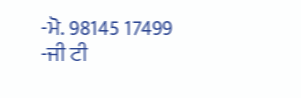-ਮੋ. 98145 17499
-ਜੀ ਟੀ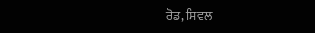ਰੋਡ, ਸਿਵਲ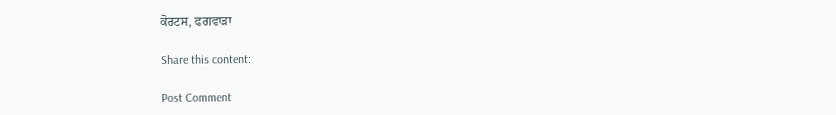ਕੋਰਟਸ, ਫਗਵਾੜਾ

Share this content:

Post Comment